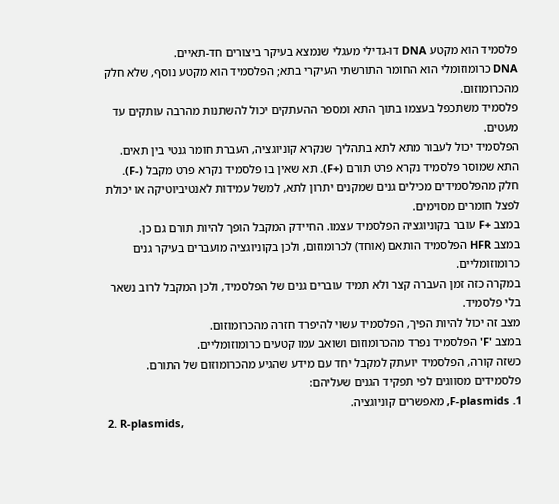פלסמיד הוא מקטע DNA דו-גדילי מעגלי שנמצא בעיקר ביצורים חד-תאיים.
DNA כרומוזומלי הוא החומר התורשתי העיקרי בתא; הפלסמיד הוא מקטע נוסף, שלא חלק מהכרומוזום.
פלסמיד משתכפל בעצמו בתוך התא ומספר ההעתקים יכול להשתנות מהרבה עותקים עד מעטים.
הפלסמיד יכול לעבור מתא לתא בתהליך שנקרא קוניוגציה, העברת חומר גנטי בין תאים.
התא שמוסר פלסמיד נקרא פרט תורם (+F). תא שאין בו פלסמיד נקרא פרט מקבל (-F).
חלק מהפלסמידים מכילים גנים שמקנים יתרון לתא, למשל עמידות לאנטיביוטיקה או יכולת לפצל חומרים מסוימים.
במצב +F עובר בקוניוגציה הפלסמיד עצמו. החיידק המקבל הופך להיות תורם גם כן.
במצב HFR הפלסמיד הותאם (אוחד) לכרומוזום, ולכן בקוניוגציה מועברים בעיקר גנים כרומוזומליים.
במקרה כזה זמן העברה קצר ולא תמיד עוברים גנים של הפלסמיד, ולכן המקבל לרוב נשאר בלי פלסמיד.
מצב זה יכול להיות הפיך, הפלסמיד עשוי להיפרד חזרה מהכרומוזום.
במצב 'F' הפלסמיד נפרד מהכרומוזום ושואב עמו קטעים כרומוזומליים.
כשזה קורה, הפלסמיד יועתק למקבל יחד עם מידע שהגיע מהכרומוזום של התורם.
פלסמידים מסווגים לפי תפקיד הגנים שעליהם:
1. F-plasmids, מאפשרים קוניוגציה.
2. R-plasmids,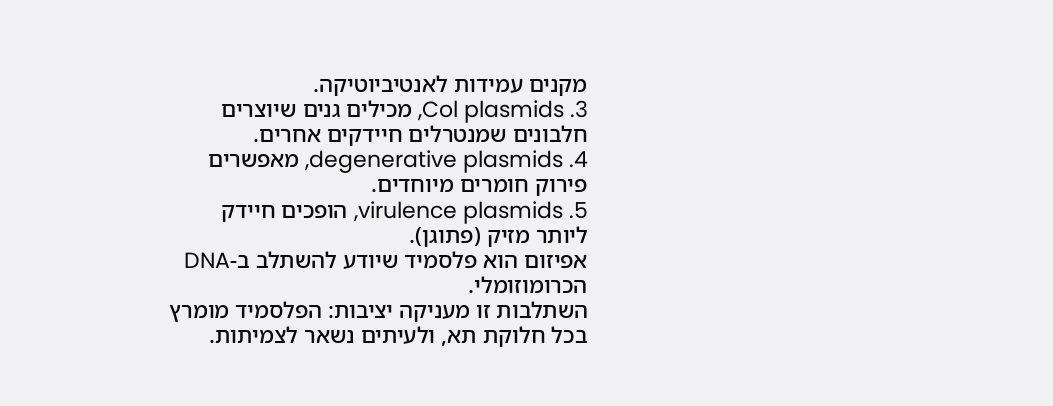מקנים עמידות לאנטיביוטיקה.
3. Col plasmids, מכילים גנים שיוצרים חלבונים שמנטרלים חיידקים אחרים.
4. degenerative plasmids, מאפשרים פירוק חומרים מיוחדים.
5. virulence plasmids, הופכים חיידק ליותר מזיק (פתוגן).
אפיזום הוא פלסמיד שיודע להשתלב ב-DNA הכרומוזומלי.
השתלבות זו מעניקה יציבות: הפלסמיד מומרץ בכל חלוקת תא, ולעיתים נשאר לצמיתות.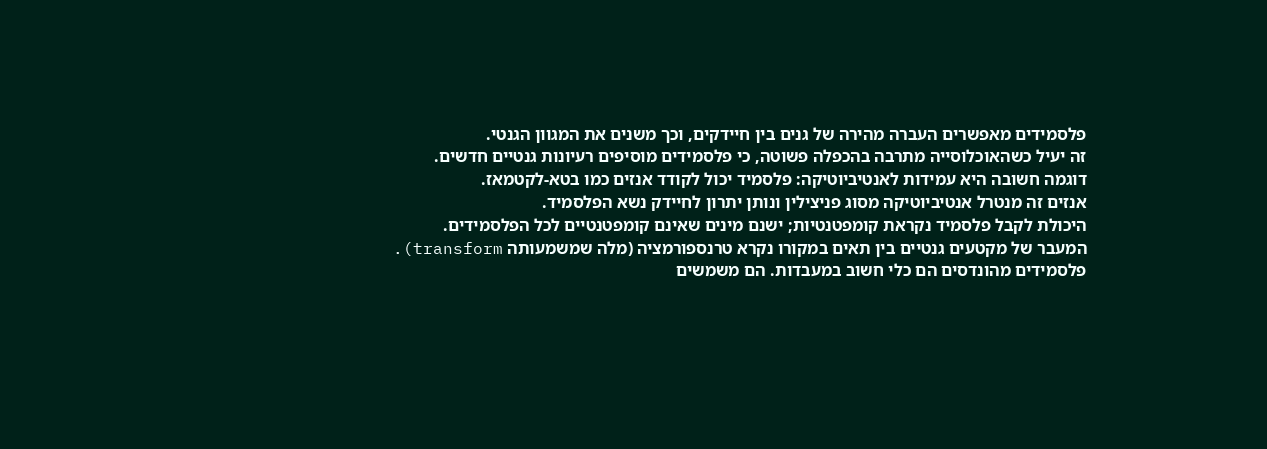פלסמידים מאפשרים העברה מהירה של גנים בין חיידקים, וכך משנים את המגוון הגנטי.
זה יעיל כשהאוכלוסייה מתרבה בהכפלה פשוטה, כי פלסמידים מוסיפים רעיונות גנטיים חדשים.
דוגמה חשובה היא עמידות לאנטיביוטיקה: פלסמיד יכול לקודד אנזים כמו בטא-לקטמאז.
אנזים זה מנטרל אנטיביוטיקה מסוג פניצילין ונותן יתרון לחיידק נשא הפלסמיד.
היכולת לקבל פלסמיד נקראת קומפטנטיות; ישנם מינים שאינם קומפטנטיים לכל הפלסמידים.
המעבר של מקטעים גנטיים בין תאים במקורו נקרא טרנספורמציה (מלה שמשמעותה transform).
פלסמידים מהונדסים הם כלי חשוב במעבדות. הם משמשים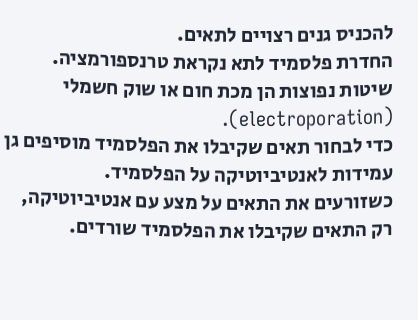להכניס גנים רצויים לתאים.
החדרת פלסמיד לתא נקראת טרנספורמציה. שיטות נפוצות הן מכת חום או שוק חשמלי (electroporation).
כדי לבחור תאים שקיבלו את הפלסמיד מוסיפים גן עמידות לאנטיביוטיקה על הפלסמיד.
כשזורעים את התאים על מצע עם אנטיביוטיקה, רק התאים שקיבלו את הפלסמיד שורדים.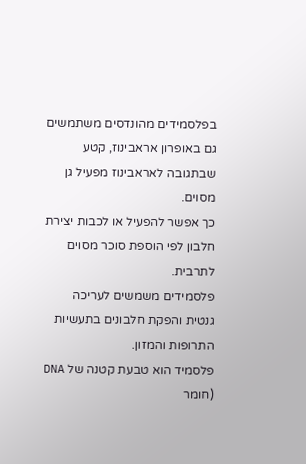בפלסמידים מהונדסים משתמשים גם באופרון אראבינוז, קטע שבתגובה לאראבינוז מפעיל גן מסוים.
כך אפשר להפעיל או לכבות יצירת חלבון לפי הוספת סוכר מסוים לתרבית.
פלסמידים משמשים לעריכה גנטית והפקת חלבונים בתעשיות התרופות והמזון.
פלסמיד הוא טבעת קטנה של DNA (חומר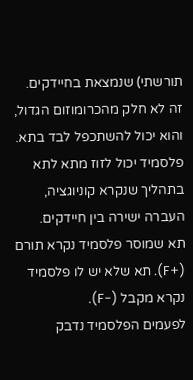תורשתי) שנמצאת בחיידקים.
זה לא חלק מהכרומוזום הגדול, והוא יכול להשתכפל לבד בתא.
פלסמיד יכול לזוז מתא לתא בתהליך שנקרא קוניוגציה, העברה ישירה בין חיידקים.
תא שמוסר פלסמיד נקרא תורם (+F). תא שלא יש לו פלסמיד נקרא מקבל (-F).
לפעמים הפלסמיד נדבק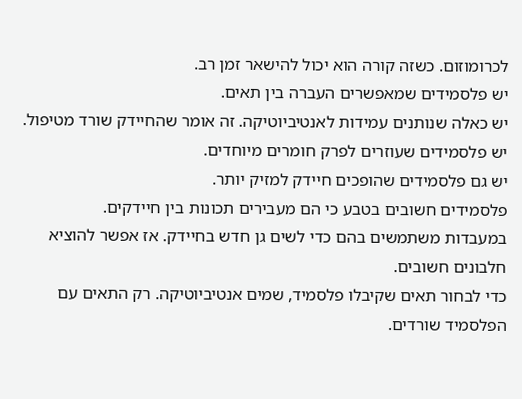לכרומוזום. כשזה קורה הוא יכול להישאר זמן רב.
יש פלסמידים שמאפשרים העברה בין תאים.
יש כאלה שנותנים עמידות לאנטיביוטיקה. זה אומר שהחיידק שורד מטיפול.
יש פלסמידים שעוזרים לפרק חומרים מיוחדים.
יש גם פלסמידים שהופכים חיידק למזיק יותר.
פלסמידים חשובים בטבע כי הם מעבירים תכונות בין חיידקים.
במעבדות משתמשים בהם כדי לשים גן חדש בחיידק. אז אפשר להוציא חלבונים חשובים.
כדי לבחור תאים שקיבלו פלסמיד, שמים אנטיביוטיקה. רק התאים עם הפלסמיד שורדים.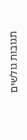תגובות גולשים